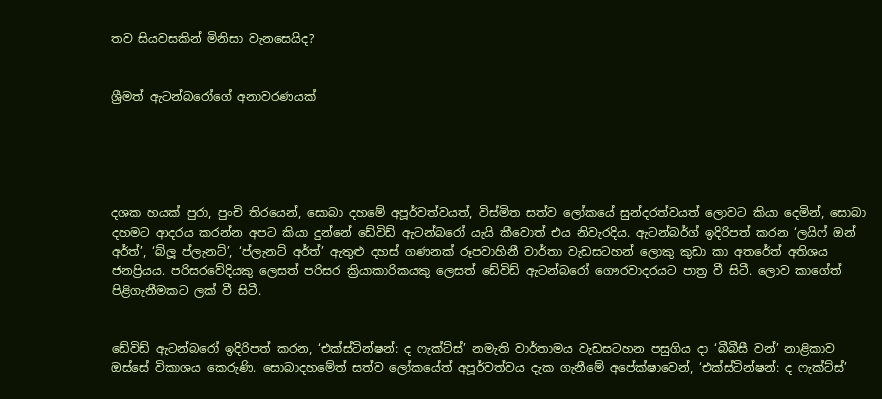තව සියවසකින් මිනිසා වැනසෙයිද?


ශ්‍රීමත් ඇටන්බරෝගේ අනාවරණයක්





දශක හයක් පුරා, පුංචි තිරයෙන්, සොබා දහමේ අපූර්වත්වයත්, විස්මිත සත්ව ලෝකයේ සුන්දරත්වයත් ලොවට කියා දෙමින්, සොබා දහමට ආදරය කරන්න අපට කියා දුන්නේ ඩේවිඩ් ඇටන්බරෝ යැයි කීවොත් එය නිවැරදිය. ඇටන්බර්ග් ඉදිරිපත් කරන ‘ලයිෆ් ඔන් අර්ත්’, ‘බ්ලූ ප්ලැනට්’, ‘ප්ලැනට් අර්ත්’ ඇතුළු දහස් ගණනක් රූපවාහිනී වාර්තා වැඩසටහන් ලොකු කුඩා කා අතරේත් අතිශය ජනප්‍රියය. පරිසරවේදියකු ලෙසත් පරිසර ක්‍රියාකාරිකයකු ලෙසත් ඩේවිඩ් ඇටන්බරෝ ගෞරවාදරයට පාත්‍ර වී සිටී. ලොව කාගේත් පිළිගැනීමකට ලක් වී සිටී.


ඩේවිඩ් ඇටන්බරෝ ඉදිරිපත් කරන, ‘එක්ස්ටින්ෂන්: ද ෆැක්ට්ස්’ නමැති වාර්තාමය වැඩසටහන පසුගිය දා ‘බීබීසී වන්’ නාළිකාව ඔස්සේ විකාශය කෙරුණි. සොබාදහමේත් සත්ව ලෝකයේත් අපූර්වත්වය දැක ගැනීමේ අපේක්ෂාවෙන්, ‘එක්ස්ටින්ෂන්: ද ෆැක්ට්ස්’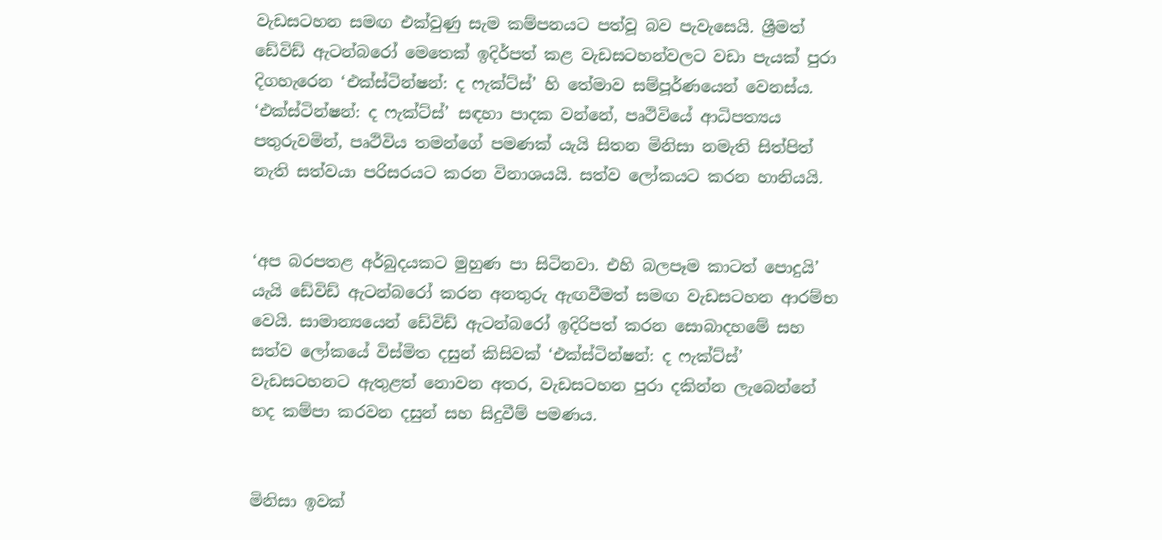වැඩසටහන සමඟ එක්වුණු සැම කම්පනයට පත්වූ බව පැවැසෙයි. ශ්‍රීමත් ඩේවිඩ් ඇටන්බරෝ මෙතෙක් ඉදිර්පත් කළ වැඩසටහන්වලට වඩා පැයක් පුරා දිගහැරෙන ‘එක්ස්ටින්ෂන්: ද ෆැක්ට්ස්’ හි තේමාව සම්පූර්ණයෙන් වෙනස්ය. ‘එක්ස්ටින්ෂන්: ද ෆැක්ට්ස්’ සඳහා පාදක වන්නේ, පෘථිවියේ ආධිපත්‍යය පතුරුවමින්, පෘථිවිය තමන්ගේ පමණක් යැයි සිතන මිනිසා නමැති සිත්පිත් නැති සත්වයා පරිසරයට කරන විනාශයයි. සත්ව ලෝකයට කරන හානියයි.


‘අප බරපතළ අර්බුදයකට මුහුණ පා සිටිනවා. එහි බලපෑම කාටත් පොදුයි’ යැයි ඩේවිඩ් ඇටන්බරෝ කරන අනතුරු ඇඟවීමත් සමඟ වැඩසටහන ආරම්භ වෙයි. සාමාන්‍යයෙන් ඩේවිඩ් ඇටන්බරෝ ඉදිරිපත් කරන සොබාදහමේ සහ සත්ව ලෝකයේ විස්මිත දසුන් කිසිවක් ‘එක්ස්ටින්ෂන්: ද ෆැක්ට්ස්’ වැඩසටහනට ඇතුළත් නොවන අතර, වැඩසටහන පුරා දකින්න ලැබෙන්නේ හද කම්පා කරවන දසුන් සහ සිදුවීම් පමණය.


මිනිසා ඉවක්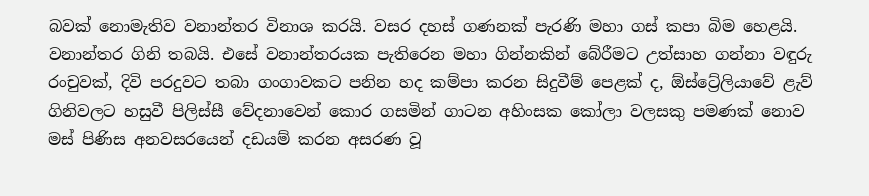බවක් නොමැතිව වනාන්තර විනාශ කරයි. වසර දහස් ගණනක් පැරණි මහා ගස් කපා බිම හෙළයි. වනාන්තර ගිනි තබයි. එසේ වනාන්තරයක පැතිරෙන මහා ගින්නකින් බේරීමට උත්සාහ ගන්නා වඳුරු රංචුවක්, දිවි පරදුවට තබා ගංගාවකට පනින හද කම්පා කරන සිදුවීම් පෙළක් ද, ඕස්ට්‍රේලියාවේ ළැව් ගිනිවලට හසුවී පිලිස්සී වේදනාවෙන් කොර ගසමින් ගාටන අහිංසක කෝලා වලසකු පමණක් නොව මස් පිණිස අනවසරයෙන් දඩයම් කරන අසරණ වූ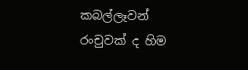කබල්ලෑවන් රංචුවක් ද හිම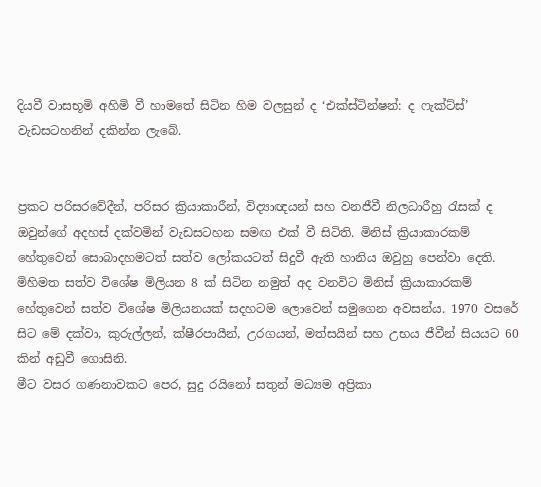දියවී වාසභූමි අහිමි වී හාමතේ සිටින හිම වලසුන් ද ‘එක්ස්ටින්ෂන්: ද ෆැක්ට්ස්’ වැඩසටහනින් දකින්න ලැබේ.


ප්‍රකට පරිසරවේදීන්, පරිසර ක්‍රියාකාරීන්, විද්‍යාඥයන් සහ වනජීවී නිලධාරීහු රැසක් ද ඔවුන්ගේ අදහස් දක්වමින් වැඩසටහන සමඟ එක් වී සිටිති. මිනිස් ක්‍රියාකාරකම් හේතුවෙන් සොබාදහමටත් සත්ව ලෝකයටත් සිදුවී ඇති හානිය ඔවුහු පෙන්වා දෙති. මිහිමත සත්ව විශේෂ මිලියන 8 ක් සිටින නමුත් අද වනවිට මිනිස් ක්‍රියාකාරකම් හේතුවෙන් සත්ව විශේෂ මිලියනයක් සදහටම ලොවෙන් සමුගෙන අවසන්ය. 1970 වසරේ සිට මේ දක්වා, කුරුල්ලන්, ක්ෂීරපායීන්, උරගයන්, මත්සයින් සහ උභය ජීවීන් සියයට 60 කින් අඩුවී ගොසිනි.
මීට වසර ගණනාවකට පෙර, සුදු රයිනෝ සතුන් මධ්‍යම අප්‍රිකා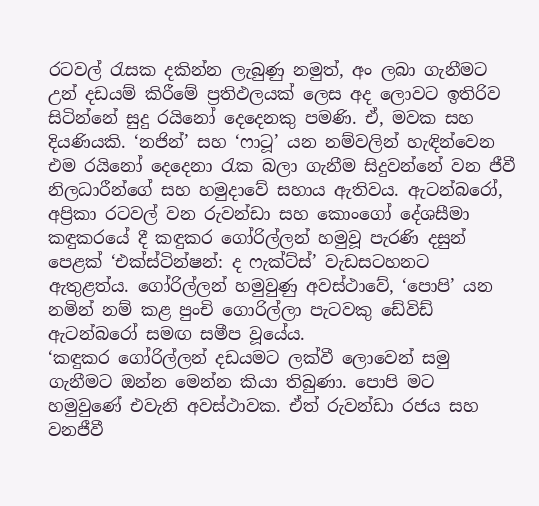රටවල් රැසක දකින්න ලැබුණු නමුත්, අං ලබා ගැනීමට උන් දඩයම් කිරීමේ ප්‍රතිඵලයක් ලෙස අද ලොවට ඉතිරිව සිටින්නේ සුදු රයිනෝ දෙදෙනකු පමණි. ඒ, මවක සහ දියණියකි. ‘නජින්’ සහ ‘ෆාටූ’ යන නම්වලින් හැඳින්වෙන එම රයිනෝ දෙදෙනා රැක බලා ගැනීම සිදුවන්නේ වන ජීවී නිලධාරීන්ගේ සහ හමුදාවේ සහාය ඇතිවය. ඇටන්බරෝ, අප්‍රිකා රටවල් වන රුවන්ඩා සහ කොංගෝ දේශසීමා කඳුකරයේ දී කඳුකර ගෝරිල්ලන් හමුවූ පැරණි දසුන් පෙළක් ‘එක්ස්ටින්ෂන්: ද ෆැක්ට්ස්’ වැඩසටහනට ඇතුළත්ය. ගෝරිල්ලන් හමුවුණු අවස්ථාවේ, ‘පොපි’ යන නමින් නම් කළ පුංචි ගොරිල්ලා පැටවකු ඩේවිඩ් ඇටන්බරෝ සමඟ සමීප වූයේය.
‘කඳුකර ගෝරිල්ලන් දඩයමට ලක්වී ලොවෙන් සමු ගැනීමට ඔන්න මෙන්න කියා තිබුණා. පොපි මට හමුවුණේ එවැනි අවස්ථාවක. ඒත් රුවන්ඩා රජය සහ වනජීවී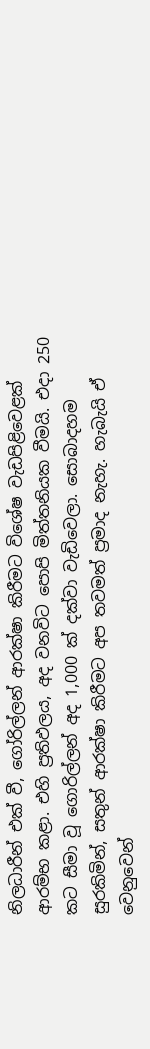නිලධාරීන් එක් වී, ගෝරිල්ලන් ආරක්ෂා කිරීමට විශේෂ වැඩපිළිවෙළක් ආරම්භ කළා. එහි ප්‍රතිඵලය, අද වනවිට පොපි මිත්තනියක වීමයි. එදා 250 කට සීමා වූ ගොරිල්ලන් අද 1,000 ක් දක්වා වැඩිවෙලා. සොබාදහම සුරකිමින්, සතුන් ආරක්ෂා කිරීමට අප තවමත් ප්‍රමාද නැහැ. හැබැයි ඒ වෙනුවෙන්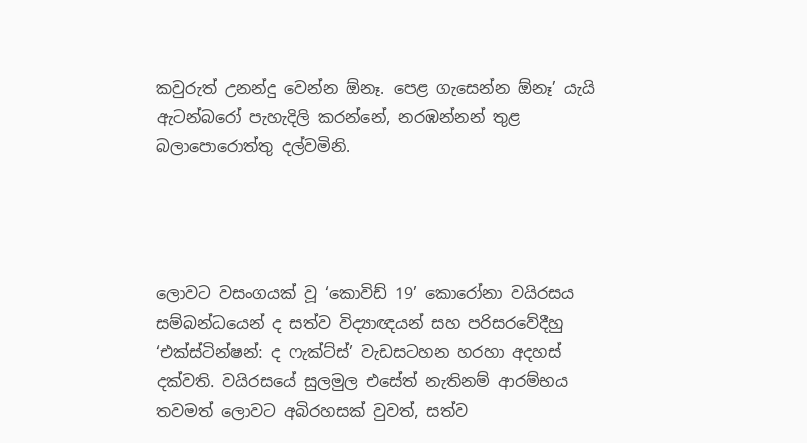කවුරුත් උනන්දු වෙන්න ඕනෑ. පෙළ ගැසෙන්න ඕනෑ’ යැයි ඇටන්බරෝ පැහැදිලි කරන්නේ, නරඹන්නන් තුළ බලාපොරොත්තු දල්වමිනි.




ලොවට වසංගයක් වූ ‘කොවිඩ් 19’ කොරෝනා වයිරසය සම්බන්ධයෙන් ද සත්ව විද්‍යාඥයන් සහ පරිසරවේදීහු ‘එක්ස්ටින්ෂන්: ද ෆැක්ට්ස්’ වැඩසටහන හරහා අදහස් දක්වති. වයිරසයේ සුලමුල එසේත් නැතිනම් ආරම්භය තවමත් ලොවට අබිරහසක් වුවත්, සත්ව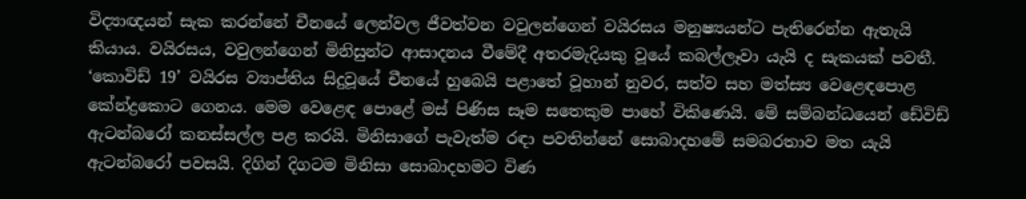විද්‍යාඥයන් සැක කරන්නේ චීනයේ ලෙන්වල ජීවත්වන වවුලන්ගෙන් වයිරසය මනුෂ්‍යයන්ට පැතිරෙන්න ඇතැයි කියාය. වයිරසය, වවුලන්ගෙන් මිනිසුන්ට ආසාදනය වීමේදී අතරමැදියකු වූයේ කබල්ලෑවා යැයි ද සැකයක් පවතී. ‘කොවිඩ් 19’ වයිරස ව්‍යාප්තිය සිදුවූයේ චීනයේ හුබෙයි පළාතේ වූහාන් නුවර, සත්ව සහ මත්ස්‍ය වෙළෙඳපොළ කේන්ද්‍රකොට ගෙනය. මෙම වෙළෙඳ පොළේ මස් පිණිස සෑම සතෙකුම පාහේ විකිණෙයි. මේ සම්බන්ධයෙන් ඩේවිඩ් ඇටන්බරෝ කනස්සල්ල පළ කරයි. මිනිසාගේ පැවැත්ම රඳා පවතින්නේ සොබාදහමේ සමබරතාව මත යැයි ඇටන්බරෝ පවසයි. දිගින් දිගටම මිනිසා සොබාදහමට විණ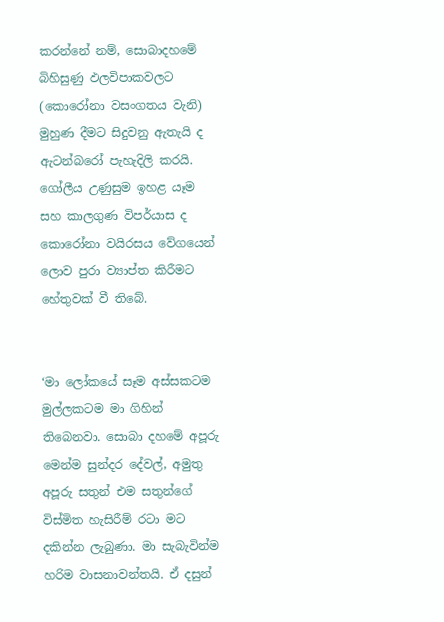කරන්නේ නම්, සොබාදහමේ බිහිසුණු ඵලවිපාකවලට (කොරෝනා වසංගතය වැනි) මුහුණ දීමට සිදුවනු ඇතැයි ද ඇටන්බරෝ පැහැදිලි කරයි. ගෝලීය උණුසුම ඉහළ යෑම සහ කාලගුණ විපර්යාස ද කොරෝනා වයිරසය වේගයෙන් ලොව පුරා ව්‍යාප්ත කිරීමට හේතුවක් වී තිබේ.


‘මා ලෝකයේ සෑම අස්සකටම මුල්ලකටම මා ගිහින් තිබෙනවා. සොබා දහමේ අපූරු මෙන්ම සුන්දර දේවල්, අමුතු අපූරු සතුන් එම සතුන්ගේ විස්මිත හැසිරීම් රටා මට දකින්න ලැබුණා. මා සැබැවින්ම හරිම වාසනාවන්තයි. ඒ දසුන්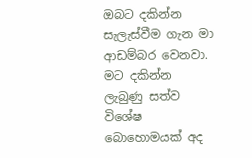ඔබට දකින්න සැලැස්වීම ගැන මා ආඩම්බර වෙනවා. මට දකින්න ලැබුණු සත්ව විශේෂ බොහොමයක් අද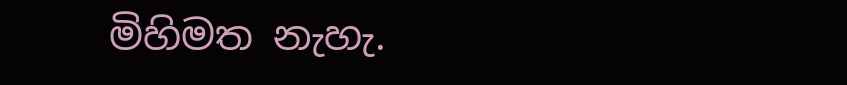මිහිමත නැහැ.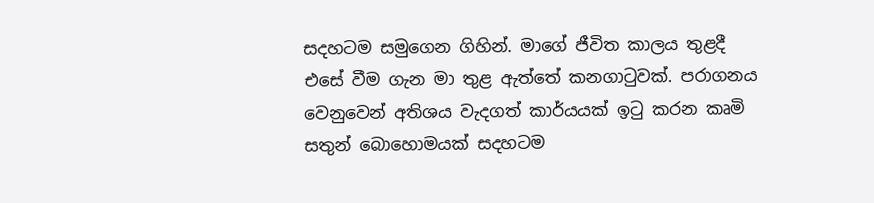සදහටම සමුගෙන ගිහින්. මාගේ ජීවිත කාලය තුළදී එසේ වීම ගැන මා තුළ ඇත්තේ කනගාටුවක්. පරාගනය වෙනුවෙන් අතිශය වැදගත් කාර්යයක් ඉටු කරන කෘමි සතුන් බොහොමයක් සදහටම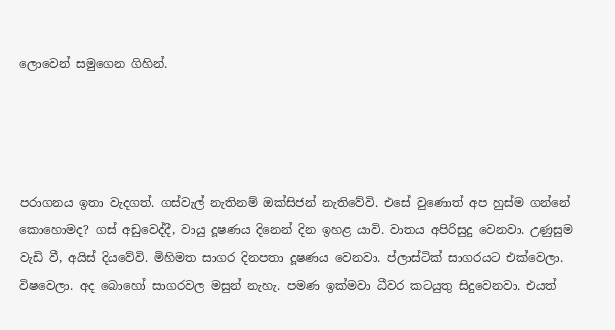ලොවෙන් සමුගෙන ගිහින්.




පරාගනය ඉතා වැදගත්. ගස්වැල් නැතිනම් ඔක්සිජන් නැතිවේවි. එසේ වුණොත් අප හුස්ම ගන්නේ කොහොමද? ගස් අඩුවෙද්දී, වායු දූෂණය දිනෙන් දින ඉහළ යාවි. වාතය අපිරිසුදු වෙනවා. උණුසුම වැඩි වී, අයිස් දියවේවි. මිහිමත සාගර දිනපතා දූෂණය වෙනවා. ප්ලාස්ටික් සාගරයට එක්වෙලා. විෂවෙලා. අද බොහෝ සාගරවල මසුන් නැහැ. පමණ ඉක්මවා ධීවර කටයුතු සිදුවෙනවා. එයත්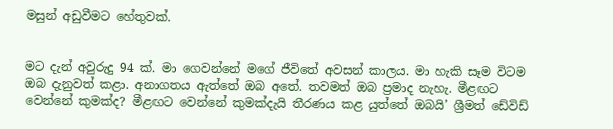මසුන් අඩුවීමට හේතුවක්.


මට දැන් අවුරුදු 94 ක්. මා ගෙවන්නේ මගේ ජීවිතේ අවසන් කාලය. මා හැකි සෑම විටම ඔබ දැනුවත් කළා. අනාගතය ඇත්තේ ඔබ අතේ. තවමත් ඔබ ප්‍රමාද නැහැ. මීළඟට වෙන්නේ කුමක්ද? මීළඟට වෙන්නේ කුමක්දැයි තීරණය කළ යුත්තේ ඔබයි’ ශ්‍රීමත් ඩේවිඩ්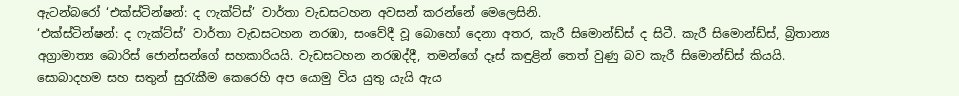ඇටන්බරෝ ‘එක්ස්ටින්ෂන්: ද ෆැක්ට්ස්’ වාර්තා වැඩසටහන අවසන් කරන්නේ මෙලෙසිනි.
‘එක්ස්ටින්ෂන්: ද ෆැක්ට්ස්’ වාර්තා වැඩසටහන නරඹා, සංවේදී වූ බොහෝ දෙනා අතර, කැරී සිමොන්ඩ්ස් ද සිටී. කැරී සිමොන්ඩ්ස්, බ්‍රිතාන්‍ය අග්‍රාමාත්‍ය බොරිස් ජොන්සන්ගේ සහකාරියයි. වැඩසටහන නරඹද්දී, තමන්ගේ දෑස් කඳුළින් තෙත් වුණු බව කැරී සිමොන්ඩ්ස් කියයි. සොබාදහම සහ සතුන් සුරැකීම කෙරෙහි අප යොමු විය යුතු යැයි ඇය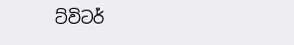ට්විටර්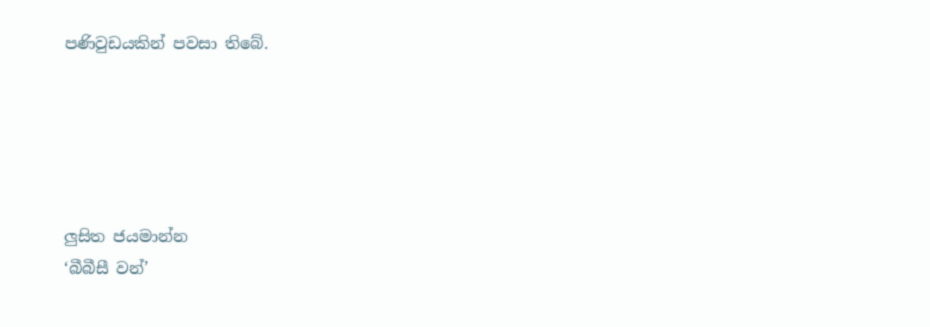පණිවුඩයකින් පවසා තිබේ.





ලුසිත ජයමාන්න
‘බීබීසී වන්’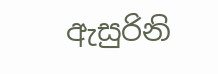ඇසුරිනි